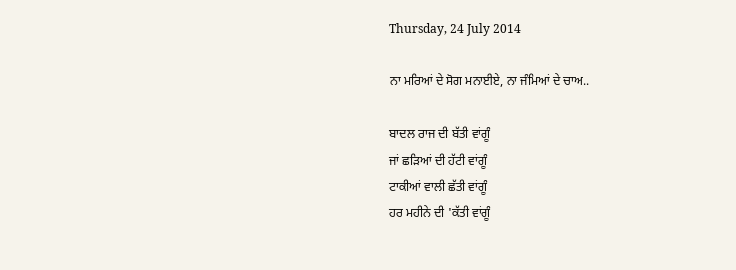Thursday, 24 July 2014

ਨਾ ਮਰਿਆਂ ਦੇ ਸੋਗ ਮਨਾਈਏ, ਨਾ ਜੰਮਿਆਂ ਦੇ ਚਾਅ..

ਬਾਦਲ ਰਾਜ ਦੀ ਬੱਤੀ ਵਾਂਗੂੰ
ਜਾਂ ਛੜਿਆਂ ਦੀ ਹੱਟੀ ਵਾਂਗੂੰ
ਟਾਕੀਆਂ ਵਾਲੀ ਛੱਤੀ ਵਾਂਗੂੰ
ਹਰ ਮਹੀਨੇ ਦੀ 'ਕੱਤੀ ਵਾਂਗੂੰ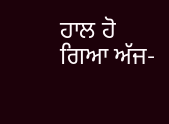ਹਾਲ ਹੋ ਗਿਆ ਅੱਜ-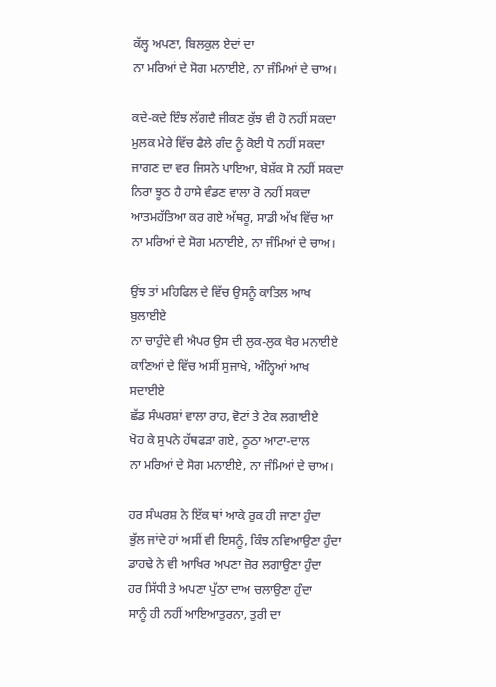ਕੱਲ੍ਹ ਅਪਣਾ, ਬਿਲਕੁਲ ਏਦਾਂ ਦਾ
ਨਾ ਮਰਿਆਂ ਦੇ ਸੋਗ ਮਨਾਈਏ, ਨਾ ਜੰਮਿਆਂ ਦੇ ਚਾਅ।

ਕਦੇ-ਕਦੇ ਇੰਝ ਲੱਗਦੈ ਜੀਕਣ ਕੁੱਝ ਵੀ ਹੋ ਨਹੀਂ ਸਕਦਾ
ਮੁਲਕ ਮੇਰੇ ਵਿੱਚ ਫੈਲੇ ਗੰਦ ਨੂੰ ਕੋਈ ਧੋ ਨਹੀਂ ਸਕਦਾ
ਜਾਗਣ ਦਾ ਵਰ ਜਿਸਨੇ ਪਾਇਆ, ਬੇਸ਼ੱਕ ਸੋ ਨਹੀਂ ਸਕਦਾ
ਨਿਰਾ ਝੂਠ ਹੈ ਹਾਸੇ ਵੰਡਣ ਵਾਲਾ ਰੋ ਨਹੀਂ ਸਕਦਾ
ਆਤਮਹੱਤਿਆ ਕਰ ਗਏ ਅੱਥਰੂ, ਸਾਡੀ ਅੱਖ ਵਿੱਚ ਆ
ਨਾ ਮਰਿਆਂ ਦੇ ਸੋਗ ਮਨਾਈਏ, ਨਾ ਜੰਮਿਆਂ ਦੇ ਚਾਅ।

ਉਂਝ ਤਾਂ ਮਹਿਫਿਲ ਦੇ ਵਿੱਚ ਉਸਨੂੰ ਕਾਤਿਲ ਆਖ
ਬੁਲਾਈਏ
ਨਾ ਚਾਹੁੰਦੇ ਵੀ ਐਪਰ ਉਸ ਦੀ ਲੁਕ-ਲੁਕ ਖੈਰ ਮਨਾਈਏ
ਕਾਣਿਆਂ ਦੇ ਵਿੱਚ ਅਸੀਂ ਸੁਜਾਖੇ, ਅੰਨ੍ਹਿਆਂ ਆਖ ਸਦਾਈਏ
ਛੱਡ ਸੰਘਰਸ਼ਾਂ ਵਾਲਾ ਰਾਹ, ਵੋਟਾਂ ਤੇ ਟੇਕ ਲਗਾਈਏ
ਖੋਹ ਕੇ ਸੁਪਨੇ ਹੱਥਫੜਾ ਗਏ, ਠੂਠਾ ਆਟਾ-ਦਾਲ
ਨਾ ਮਰਿਆਂ ਦੇ ਸੋਗ ਮਨਾਈਏ, ਨਾ ਜੰਮਿਆਂ ਦੇ ਚਾਅ।

ਹਰ ਸੰਘਰਸ਼ ਨੇ ਇੱਕ ਥਾਂ ਆਕੇ ਰੁਕ ਹੀ ਜਾਣਾ ਹੁੰਦਾ
ਭੁੱਲ ਜਾਂਦੇ ਹਾਂ ਅਸੀਂ ਵੀ ਇਸਨੂੰ, ਕਿੰਝ ਨਵਿਆਉਣਾ ਹੁੰਦਾ
ਡਾਹਢੇ ਨੇ ਵੀ ਆਖਿਰ ਅਪਣਾ ਜ਼ੋਰ ਲਗਾਉਣਾ ਹੁੰਦਾ
ਹਰ ਸਿੱਧੀ ਤੇ ਅਪਣਾ ਪੁੱਠਾ ਦਾਅ ਚਲਾਉਣਾ ਹੁੰਦਾ
ਸਾਨੂੰ ਹੀ ਨਹੀਂ ਆਇਆਤੁਰਨਾ, ਤੁਰੀ ਦਾ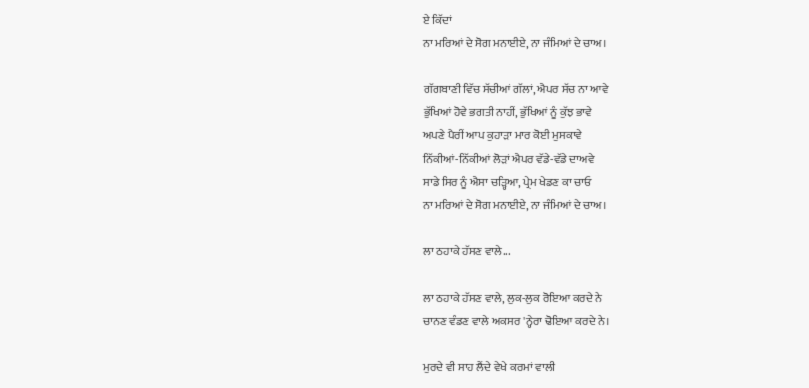ਏ ਕਿੱਦਾਂ
ਨਾ ਮਰਿਆਂ ਦੇ ਸੋਗ ਮਨਾਈਏ, ਨਾ ਜੰਮਿਆਂ ਦੇ ਚਾਅ।

ਗੱਗਬਾਣੀ ਵਿੱਚ ਸੱਚੀਆਂ ਗੱਲਾਂ, ਐਪਰ ਸੱਚ ਨਾ ਆਵੇ
ਭੁੱਖਿਆਂ ਹੋਵੇ ਭਗਤੀ ਨਾਹੀਂ, ਭੁੱਖਿਆਂ ਨੂੰ ਕੁੱਝ ਭਾਵੇ
ਅਪਣੇ ਪੈਰੀਂ ਆਪ ਕੁਹਾੜਾ ਮਾਰ ਕੋਈ ਮੁਸਕਾਵੇ
ਨਿੱਕੀਆਂ-ਨਿੱਕੀਆਂ ਲੋੜਾਂ ਐਪਰ ਵੱਡੇ-ਵੱਡੇ ਦਾਅਵੇ
ਸਾਡੇ ਸਿਰ ਨੂੰ ਐਸਾ ਚੜ੍ਹਿਆ, ਪ੍ਰੇਮ ਖੇਡਣ ਕਾ ਚਾਓ
ਨਾ ਮਰਿਆਂ ਦੇ ਸੋਗ ਮਨਾਈਏ, ਨਾ ਜੰਮਿਆਂ ਦੇ ਚਾਅ।

ਲਾ ਠਹਾਕੇ ਹੱਸਣ ਵਾਲੇ...

ਲਾ ਠਹਾਕੇ ਹੱਸਣ ਵਾਲੇ, ਲੁਕ-ਲੁਕ ਰੋਇਆ ਕਰਦੇ ਨੇ
ਚਾਨਣ ਵੰਡਣ ਵਾਲੇ ਅਕਸਰ 'ਨ੍ਹੇਰਾ ਢੋਇਆ ਕਰਦੇ ਨੇ।

ਮੁਰਦੇ ਵੀ ਸਾਹ ਲੈਂਦੇ ਵੇਖੇ ਕਰਮਾਂ ਵਾਲੀ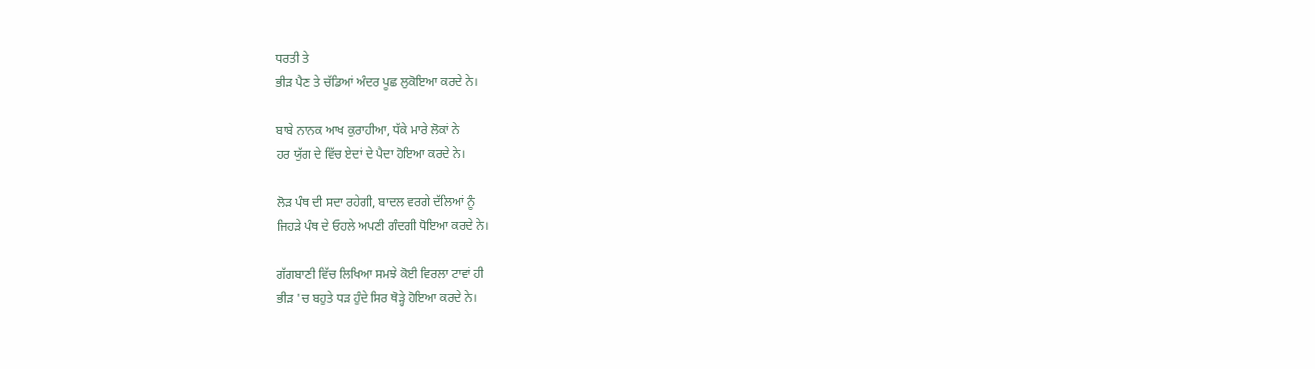ਧਰਤੀ ਤੇ
ਭੀੜ ਪੈਣ ਤੇ ਚੱਡਿਆਂ ਅੰਦਰ ਪੂਛ ਲੁਕੋਇਆ ਕਰਦੇ ਨੇ।

ਬਾਬੇ ਨਾਨਕ ਆਖ ਕੁਰਾਹੀਆ, ਧੱਕੇ ਮਾਰੇ ਲੋਕਾਂ ਨੇ
ਹਰ ਯੁੱਗ ਦੇ ਵਿੱਚ ਏਦਾਂ ਦੇ ਪੈਦਾ ਹੋਇਆ ਕਰਦੇ ਨੇ।

ਲੋੜ ਪੰਥ ਦੀ ਸਦਾ ਰਹੇਗੀ, ਬਾਦਲ ਵਰਗੇ ਦੱਲਿਆਂ ਨੂੰ
ਜਿਹੜੇ ਪੰਥ ਦੇ ਓਹਲੇ ਅਪਣੀ ਗੰਦਗੀ ਧੋਇਆ ਕਰਦੇ ਨੇ।

ਗੱਗਬਾਣੀ ਵਿੱਚ ਲਿਖਿਆ ਸਮਝੇ ਕੋਈ ਵਿਰਲਾ ਟਾਵਾਂ ਹੀ
ਭੀੜ 'ਚ ਬਹੁਤੇ ਧੜ ਹੁੰਦੇ ਸਿਰ ਥੋੜ੍ਹੇ ਹੋਇਆ ਕਰਦੇ ਨੇ।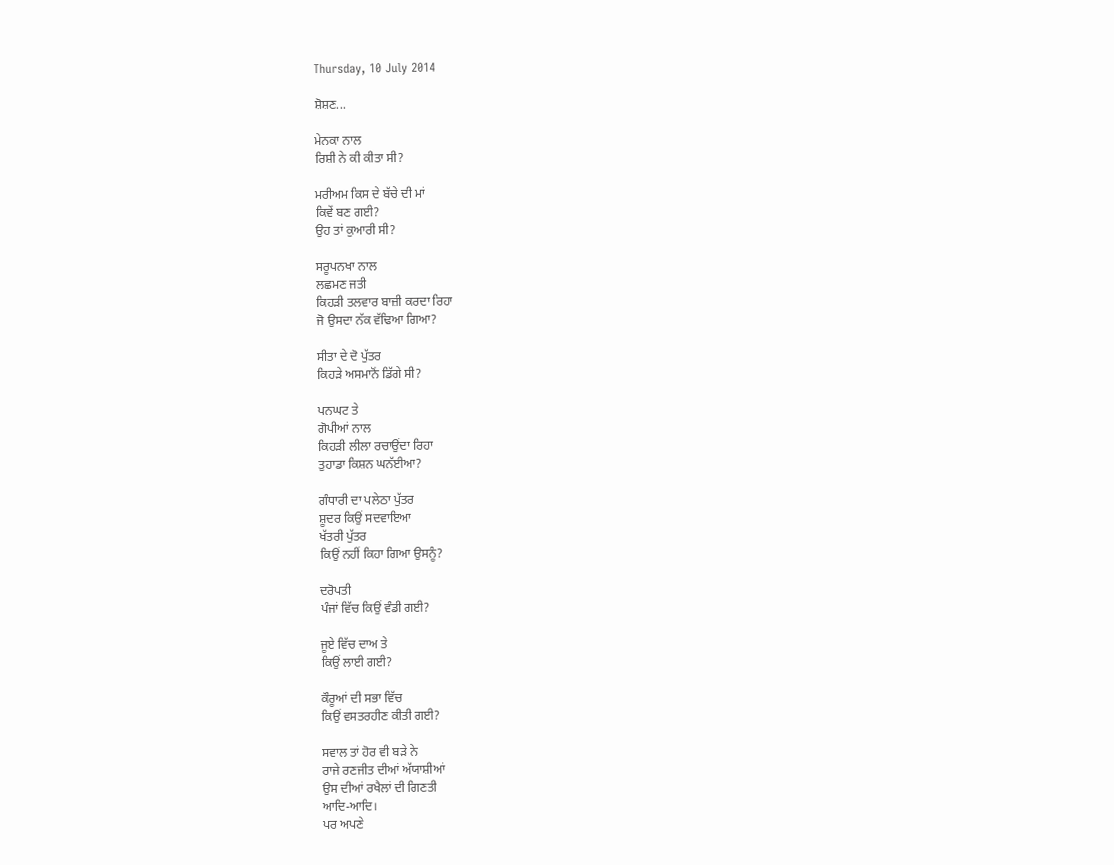Thursday, 10 July 2014

ਸ਼ੋਸ਼ਣ...

ਮੇਨਕਾ ਨਾਲ
ਰਿਸ਼ੀ ਨੇ ਕੀ ਕੀਤਾ ਸੀ?

ਮਰੀਅਮ ਕਿਸ ਦੇ ਬੱਚੇ ਦੀ ਮਾਂ
ਕਿਵੇਂ ਬਣ ਗਈ?
ਉਹ ਤਾਂ ਕੁਆਰੀ ਸੀ?

ਸਰੂਪਨਖਾ ਨਾਲ
ਲਛਮਣ ਜਤੀ
ਕਿਹੜੀ ਤਲਵਾਰ ਬਾਜ਼ੀ ਕਰਦਾ ਰਿਹਾ
ਜੋ ਉਸਦਾ ਨੱਕ ਵੱਢਿਆ ਗਿਆ?

ਸੀਤਾ ਦੇ ਦੋ ਪੁੱਤਰ
ਕਿਹੜੇ ਅਸਮਾਨੋਂ ਡਿੱਗੇ ਸੀ?

ਪਨਘਟ ਤੇ
ਗੋਪੀਆਂ ਨਾਲ
ਕਿਹੜੀ ਲੀਲਾ ਰਚਾਉਂਦਾ ਰਿਹਾ
ਤੁਹਾਡਾ ਕਿਸ਼ਨ ਘਨੱਈਆ?

ਗੰਧਾਰੀ ਦਾ ਪਲੇਠਾ ਪੁੱਤਰ
ਸ਼ੂਦਰ ਕਿਉਂ ਸਦਵਾਇਆ
ਖੱਤਰੀ ਪੁੱਤਰ
ਕਿਉਂ ਨਹੀਂ ਕਿਹਾ ਗਿਆ ਉਸਨੂੰ?

ਦਰੋਪਤੀ
ਪੰਜਾਂ ਵਿੱਚ ਕਿਉਂ ਵੰਡੀ ਗਈ?

ਜੂਏ ਵਿੱਚ ਦਾਅ ਤੇ
ਕਿਉਂ ਲਾਈ ਗਈ?

ਕੌਰੂਆਂ ਦੀ ਸਭਾ ਵਿੱਚ
ਕਿਉਂ ਵਸਤਰਹੀਣ ਕੀਤੀ ਗਈ?

ਸਵਾਲ ਤਾਂ ਹੋਰ ਵੀ ਬੜੇ ਨੇ
ਰਾਜੇ ਰਣਜੀਤ ਦੀਆਂ ਅੱਯਾਸ਼ੀਆਂ
ਉਸ ਦੀਆਂ ਰਖੈਲਾਂ ਦੀ ਗਿਣਤੀ
ਆਦਿ-ਆਦਿ।
ਪਰ ਅਪਣੇ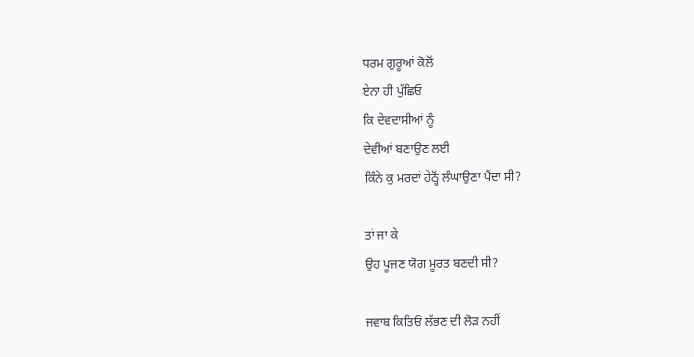ਧਰਮ ਗੁਰੂਆਂ ਕੋਲੋਂ
ਏਨਾ ਹੀ ਪੁੱਛਿਓ
ਕਿ ਦੇਵਦਾਸੀਆਂ ਨੂੰ
ਦੇਵੀਆਂ ਬਣਾਉਣ ਲਈ
ਕਿੰਨੇ ਕੁ ਮਰਦਾਂ ਹੇਠ੍ਹੋਂ ਲੰਘਾਉਣਾ ਪੈਂਦਾ ਸੀ?

ਤਾਂ ਜਾ ਕੇ
ਉਹ ਪੂਜਣ ਯੋਗ ਮੂਰਤ ਬਣਦੀ ਸੀ?

ਜਵਾਬ ਕਿਤਿਓਂ ਲੱਭਣ ਦੀ ਲੋੜ ਨਹੀਂ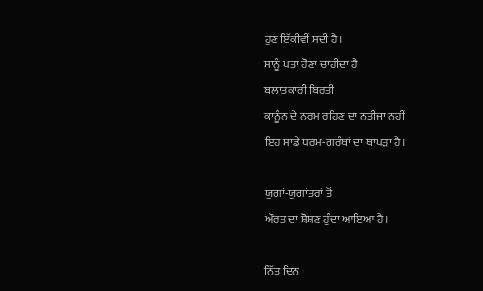ਹੁਣ ਇੱਕੀਵੀਂ ਸਦੀ ਹੈ।
ਸਾਨੂੰ ਪਤਾ ਹੋਣਾ ਚਾਹੀਦਾ ਹੈ
ਬਲਾਤਕਾਰੀ ਬਿਰਤੀ
ਕਾਨੂੰਨ ਦੇ ਨਰਮ ਰਹਿਣ ਦਾ ਨਤੀਜਾ ਨਹੀਂ
ਇਹ ਸਾਡੇ ਧਰਮ-ਗਰੰਥਾਂ ਦਾ ਥਾਪੜਾ ਹੈ।

ਯੁਗਾਂ-ਯੁਗਾਂਤਰਾਂ ਤੋਂ
ਔਰਤ ਦਾ ਸ਼ੋਸ਼ਣ ਹੁੰਦਾ ਆਇਆ ਹੈ।

ਨਿੱਤ ਦਿਨ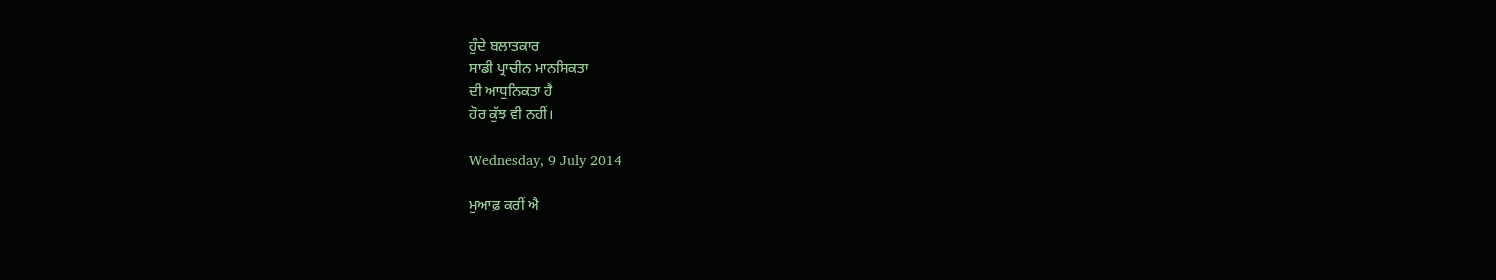ਹੁੰਦੇ ਬਲਾਤਕਾਰ
ਸਾਡੀ ਪ੍ਰਾਚੀਨ ਮਾਨਸਿਕਤਾ
ਦੀ ਆਧੁਨਿਕਤਾ ਹੈ
ਹੋਰ ਕੁੱਝ ਵੀ ਨਹੀਂ।

Wednesday, 9 July 2014

ਮੁਆਫ਼ ਕਰੀਂ ਐ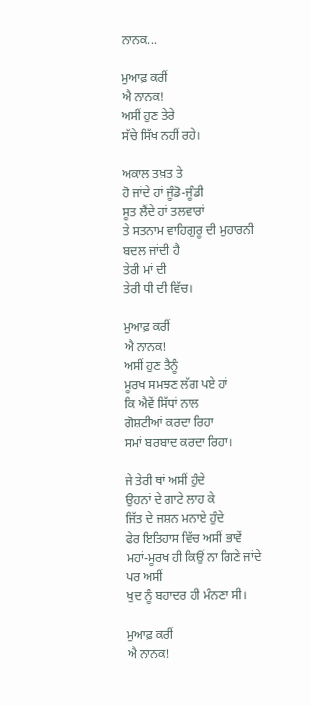ਨਾਨਕ...

ਮੁਆਫ਼ ਕਰੀਂ
ਐ ਨਾਨਕ!
ਅਸੀਂ ਹੁਣ ਤੇਰੇ
ਸੱਚੇ ਸਿੱਖ ਨਹੀਂ ਰਹੇ।

ਅਕਾਲ ਤਖ਼ਤ ਤੇ
ਹੋ ਜਾਂਦੇ ਹਾਂ ਜੂੰਡੋ-ਜੂੰਡੀ
ਸੂਤ ਲੈਂਦੇ ਹਾਂ ਤਲਵਾਰਾਂ
ਤੇ ਸਤਨਾਮ ਵਾਹਿਗੁਰੂ ਦੀ ਮੁਹਾਰਨੀ
ਬਦਲ ਜਾਂਦੀ ਹੈ
ਤੇਰੀ ਮਾਂ ਦੀ
ਤੇਰੀ ਧੀ ਦੀ ਵਿੱਚ।

ਮੁਆਫ਼ ਕਰੀਂ
ਐ ਨਾਨਕ!
ਅਸੀਂ ਹੁਣ ਤੈਨੂੰ
ਮੂਰਖ ਸਮਝਣ ਲੱਗ ਪਏ ਹਾਂ
ਕਿ ਐਵੇਂ ਸਿੱਧਾਂ ਨਾਲ
ਗੋਸ਼ਟੀਆਂ ਕਰਦਾ ਰਿਹਾ
ਸਮਾਂ ਬਰਬਾਦ ਕਰਦਾ ਰਿਹਾ।

ਜੇ ਤੇਰੀ ਥਾਂ ਅਸੀਂ ਹੁੰਦੇ
ਉਹਨਾਂ ਦੇ ਗਾਟੇ ਲਾਹ ਕੇ
ਜਿੱਤ ਦੇ ਜਸ਼ਨ ਮਨਾਏ ਹੁੰਦੇ
ਫੇਰ ਇਤਿਹਾਸ ਵਿੱਚ ਅਸੀਂ ਭਾਵੇਂ
ਮਹਾਂ-ਮੂਰਖ ਹੀ ਕਿਉਂ ਨਾ ਗਿਣੇ ਜਾਂਦੇ
ਪਰ ਅਸੀਂ
ਖੁਦ ਨੂੰ ਬਹਾਦਰ ਹੀ ਮੰਨਣਾ ਸੀ।

ਮੁਆਫ਼ ਕਰੀਂ
ਐ ਨਾਨਕ!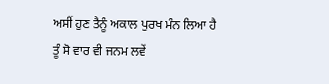ਅਸੀਂ ਹੁਣ ਤੈਨੂੰ ਅਕਾਲ ਪੁਰਖ ਮੰਨ ਲਿਆ ਹੈ
ਤੂੰ ਸੋ ਵਾਰ ਵੀ ਜਨਮ ਲਵੇਂ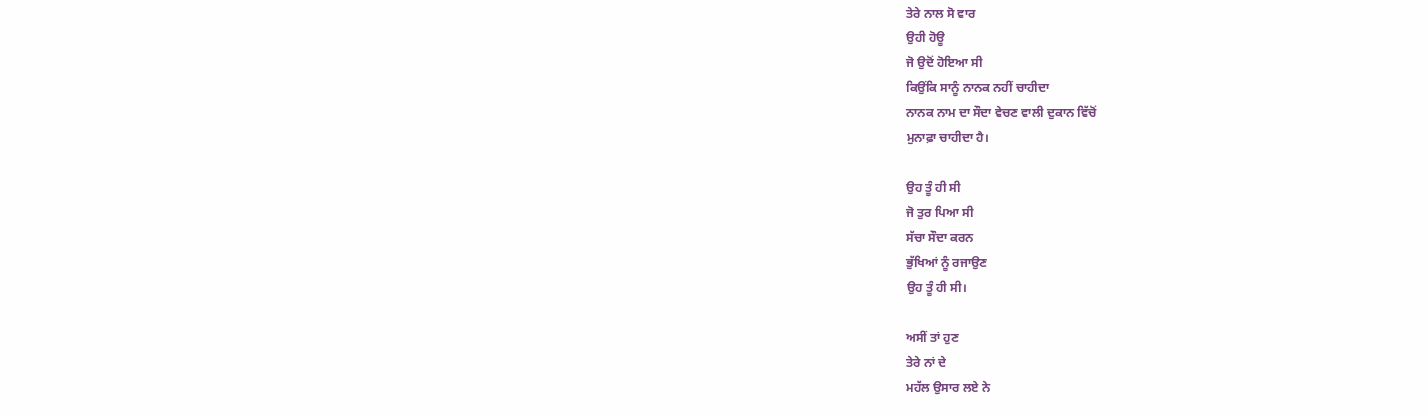ਤੇਰੇ ਨਾਲ ਸੋ ਵਾਰ
ਉਹੀ ਹੋਊ
ਜੋ ਉਦੋਂ ਹੋਇਆ ਸੀ
ਕਿਉਂਕਿ ਸਾਨੂੰ ਨਾਨਕ ਨਹੀਂ ਚਾਹੀਦਾ
ਨਾਨਕ ਨਾਮ ਦਾ ਸੌਦਾ ਵੇਚਣ ਵਾਲੀ ਦੁਕਾਨ ਵਿੱਚੋਂ
ਮੁਨਾਫ਼ਾ ਚਾਹੀਦਾ ਹੈ।

ਉਹ ਤੂੰ ਹੀ ਸੀ
ਜੋ ਤੁਰ ਪਿਆ ਸੀ
ਸੱਚਾ ਸੌਦਾ ਕਰਨ
ਭੁੱਖਿਆਂ ਨੂੰ ਰਜਾਉਣ
ਉਹ ਤੂੰ ਹੀ ਸੀ।

ਅਸੀਂ ਤਾਂ ਹੁਣ
ਤੇਰੇ ਨਾਂ ਦੇ
ਮਹੱਲ ਉਸਾਰ ਲਏ ਨੇ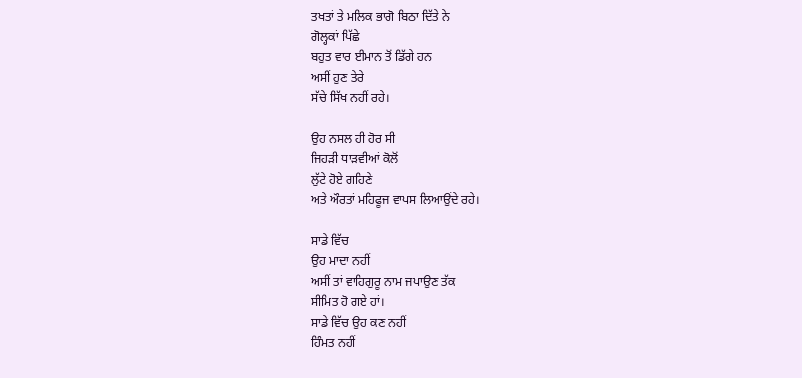ਤਖਤਾਂ ਤੇ ਮਲਿਕ ਭਾਗੋ ਬਿਠਾ ਦਿੱਤੇ ਨੇ
ਗੋਲ੍ਹਕਾਂ ਪਿੱਛੇ
ਬਹੁਤ ਵਾਰ ਈਮਾਨ ਤੋਂ ਡਿੱਗੇ ਹਨ
ਅਸੀਂ ਹੁਣ ਤੇਰੇ
ਸੱਚੇ ਸਿੱਖ ਨਹੀਂ ਰਹੇ।

ਉਹ ਨਸਲ ਹੀ ਹੋਰ ਸੀ
ਜਿਹੜੀ ਧਾੜਵੀਆਂ ਕੋਲੋਂ
ਲੁੱਟੇ ਹੋਏ ਗਹਿਣੇ
ਅਤੇ ਔਰਤਾਂ ਮਹਿਫੂਜ ਵਾਪਸ ਲਿਆਉਂਦੇ ਰਹੇ।

ਸਾਡੇ ਵਿੱਚ
ਉਹ ਮਾਦਾ ਨਹੀਂ
ਅਸੀਂ ਤਾਂ ਵਾਹਿਗੁਰੂ ਨਾਮ ਜਪਾਉਣ ਤੱਕ
ਸੀਮਿਤ ਹੋ ਗਏ ਹਾਂ।
ਸਾਡੇ ਵਿੱਚ ਉਹ ਕਣ ਨਹੀਂ
ਹਿੰਮਤ ਨਹੀਂ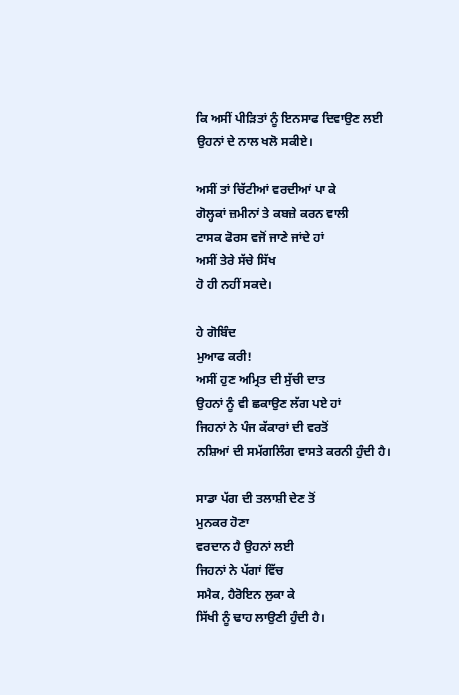ਕਿ ਅਸੀਂ ਪੀੜਿਤਾਂ ਨੂੰ ਇਨਸਾਫ ਦਿਵਾਉਣ ਲਈ
ਉਹਨਾਂ ਦੇ ਨਾਲ ਖਲੋ ਸਕੀਏ।

ਅਸੀਂ ਤਾਂ ਚਿੱਟੀਆਂ ਵਰਦੀਆਂ ਪਾ ਕੇ
ਗੋਲ੍ਹਕਾਂ ਜ਼ਮੀਨਾਂ ਤੇ ਕਬਜ਼ੇ ਕਰਨ ਵਾਲੀ
ਟਾਸਕ ਫੋਰਸ ਵਜੋਂ ਜਾਣੇ ਜਾਂਦੇ ਹਾਂ
ਅਸੀਂ ਤੇਰੇ ਸੱਚੇ ਸਿੱਖ
ਹੋ ਹੀ ਨਹੀਂ ਸਕਦੇ।

ਹੇ ਗੋਬਿੰਦ
ਮੁਆਫ ਕਰੀ!
ਅਸੀਂ ਹੁਣ ਅਮ੍ਰਿਤ ਦੀ ਸੁੱਚੀ ਦਾਤ
ਉਹਨਾਂ ਨੂੰ ਵੀ ਛਕਾਉਣ ਲੱਗ ਪਏ ਹਾਂ
ਜਿਹਨਾਂ ਨੇ ਪੰਜ ਕੱਕਾਰਾਂ ਦੀ ਵਰਤੋਂ
ਨਸ਼ਿਆਂ ਦੀ ਸਮੱਗਲਿੰਗ ਵਾਸਤੇ ਕਰਨੀ ਹੁੰਦੀ ਹੈ।

ਸਾਡਾ ਪੱਗ ਦੀ ਤਲਾਸ਼ੀ ਦੇਣ ਤੋਂ
ਮੁਨਕਰ ਹੋਣਾ
ਵਰਦਾਨ ਹੈ ਉਹਨਾਂ ਲਈ
ਜਿਹਨਾਂ ਨੇ ਪੱਗਾਂ ਵਿੱਚ
ਸਮੈਕ, ਹੈਰੋਇਨ ਲੁਕਾ ਕੇ
ਸਿੱਖੀ ਨੂੰ ਢਾਹ ਲਾਉਣੀ ਹੁੰਦੀ ਹੈ।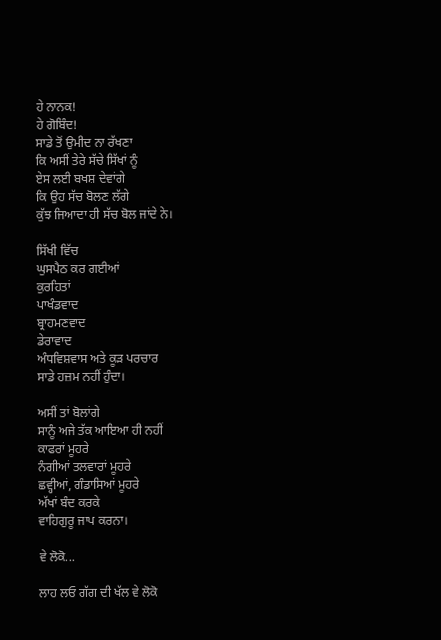ਹੇ ਨਾਨਕ!
ਹੇ ਗੋਬਿੰਦ!
ਸਾਡੇ ਤੋਂ ਉਮੀਦ ਨਾ ਰੱਖਣਾ
ਕਿ ਅਸੀਂ ਤੇਰੇ ਸੱਚੇ ਸਿੱਖਾਂ ਨੂੰ
ਏਸ ਲਈ ਬਖਸ਼ ਦੇਵਾਂਗੇ
ਕਿ ਉਹ ਸੱਚ ਬੋਲਣ ਲੱਗੇ
ਕੁੱਝ ਜਿਆਦਾ ਹੀ ਸੱਚ ਬੋਲ ਜਾਂਦੇ ਨੇ।

ਸਿੱਖੀ ਵਿੱਚ
ਘੁਸਪੈਠ ਕਰ ਗਈਆਂ
ਕੁਰਹਿਤਾਂ
ਪਾਖੰਡਵਾਦ
ਬ੍ਰਾਹਮਣਵਾਦ
ਡੇਰਾਵਾਦ
ਅੰਧਵਿਸ਼ਵਾਸ ਅਤੇ ਕੂੜ ਪਰਚਾਰ
ਸਾਡੇ ਹਜ਼ਮ ਨਹੀਂ ਹੁੰਦਾ।

ਅਸੀਂ ਤਾਂ ਬੋਲਾਂਗੇ
ਸਾਨੂੰ ਅਜੇ ਤੱਕ ਆਇਆ ਹੀ ਨਹੀਂ
ਕਾਫਰਾਂ ਮੂਹਰੇ
ਨੰਗੀਆਂ ਤਲਵਾਰਾਂ ਮੂਹਰੇ
ਛਵ੍ਹੀਆਂ, ਗੰਡਾਸਿਆਂ ਮੂਹਰੇ
ਅੱਖਾਂ ਬੰਦ ਕਰਕੇ
ਵਾਹਿਗੁਰੂ ਜਾਪ ਕਰਨਾ।

ਵੇ ਲੋਕੋ...

ਲਾਹ ਲਓ ਗੱਗ ਦੀ ਖੱਲ ਵੇ ਲੋਕੋ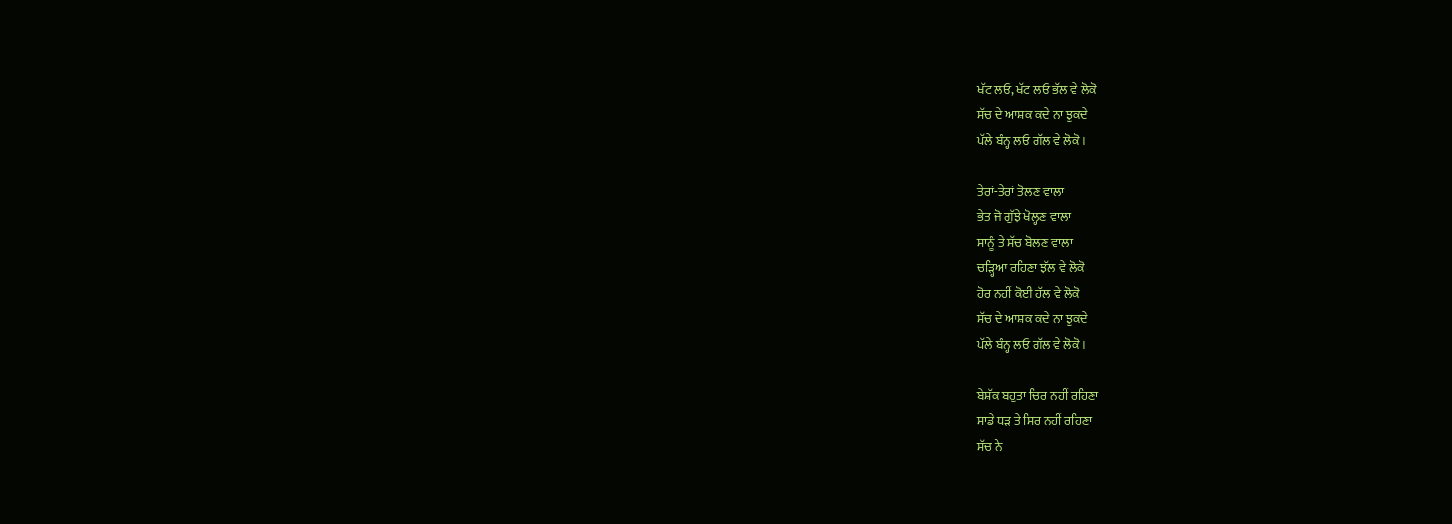ਖੱਟ ਲਓ, ਖੱਟ ਲਓ ਭੱਲ ਵੇ ਲੋਕੋ
ਸੱਚ ਦੇ ਆਸ਼ਕ ਕਦੇ ਨਾ ਝੁਕਦੇ
ਪੱਲੇ ਬੰਨ੍ਹ ਲਓ ਗੱਲ ਵੇ ਲੋਕੋ।

ਤੇਰਾਂ-ਤੇਰਾਂ ਤੋਲਣ ਵਾਲਾ
ਭੇਤ ਜੋ ਗੁੱਝੇ ਖੋਲ੍ਹਣ ਵਾਲਾ
ਸਾਨੂੰ ਤੇ ਸੱਚ ਬੋਲਣ ਵਾਲਾ
ਚੜ੍ਹਿਆ ਰਹਿਣਾ ਝੱਲ ਵੇ ਲੋਕੋ
ਹੋਰ ਨਹੀਂ ਕੋਈ ਹੱਲ ਵੇ ਲੋਕੋ
ਸੱਚ ਦੇ ਆਸ਼ਕ ਕਦੇ ਨਾ ਝੁਕਦੇ
ਪੱਲੇ ਬੰਨ੍ਹ ਲਓ ਗੱਲ ਵੇ ਲੋਕੋ।

ਬੇਸ਼ੱਕ ਬਹੁਤਾ ਚਿਰ ਨਹੀਂ ਰਹਿਣਾ
ਸਾਡੇ ਧੜ ਤੇ ਸਿਰ ਨਹੀਂ ਰਹਿਣਾ
ਸੱਚ ਨੇ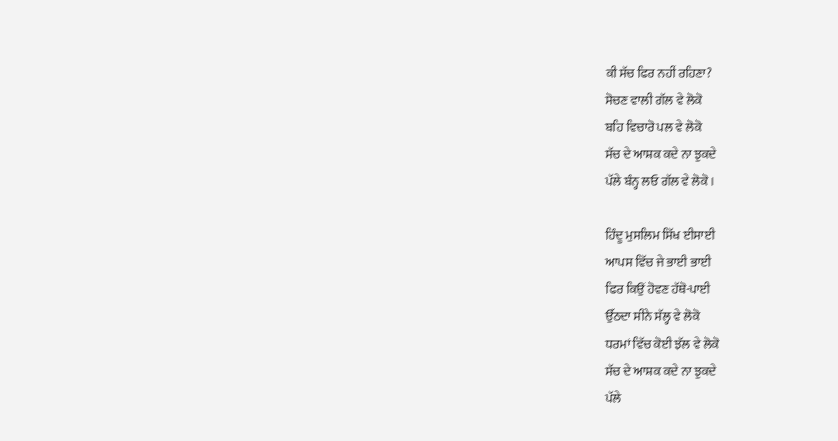ਕੀ ਸੱਚ ਫਿਰ ਨਹੀਂ ਰਹਿਣਾ?
ਸੋਚਣ ਵਾਲੀ ਗੱਲ ਵੇ ਲੋਕੋ
ਬਹਿ ਵਿਚਾਰੋ ਪਲ ਵੇ ਲੋਕੋ
ਸੱਚ ਦੇ ਆਸ਼ਕ ਕਦੇ ਨਾ ਝੁਕਦੇ
ਪੱਲੇ ਬੰਨ੍ਹ ਲਓ ਗੱਲ ਵੇ ਲੋਕੋ।

ਹਿੰਦੂ ਮੁਸਲਿਮ ਸਿੱਖ ਈਸਾਈ
ਆਪਸ ਵਿੱਚ ਜੇ ਭਾਈ ਭਾਈ
ਫਿਰ ਕਿਉਂ ਹੋਵਣ ਹੱਥੋ-ਪਾਈ
ਉੱਠਦਾ ਸੀਨੇ ਸੱਲ੍ਹ ਵੇ ਲੋਕੋ
ਧਰਮਾਂ ਵਿੱਚ ਕੋਈ ਝੱਲ ਵੇ ਲੋਕੋ
ਸੱਚ ਦੇ ਆਸ਼ਕ ਕਦੇ ਨਾ ਝੁਕਦੇ
ਪੱਲੇ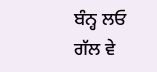ਬੰਨ੍ਹ ਲਓ ਗੱਲ ਵੇ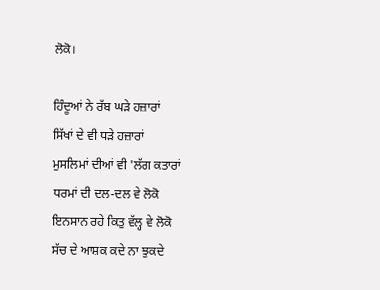ਲੋਕੋ।

ਹਿੰਦੂਆਂ ਨੇ ਰੱਬ ਘੜੇ ਹਜ਼ਾਰਾਂ
ਸਿੱਖਾਂ ਦੇ ਵੀ ਧੜੇ ਹਜ਼ਾਰਾਂ
ਮੁਸਲਿਮਾਂ ਦੀਆਂ ਵੀ 'ਲੱਗ ਕਤਾਰਾਂ
ਧਰਮਾਂ ਦੀ ਦਲ-ਦਲ ਵੇ ਲੋਕੋ
ਇਨਸਾਨ ਰਹੇ ਕਿਤੁ ਵੱਲ੍ਹ ਵੇ ਲੋਕੋ
ਸੱਚ ਦੇ ਆਸ਼ਕ ਕਦੇ ਨਾ ਝੁਕਦੇ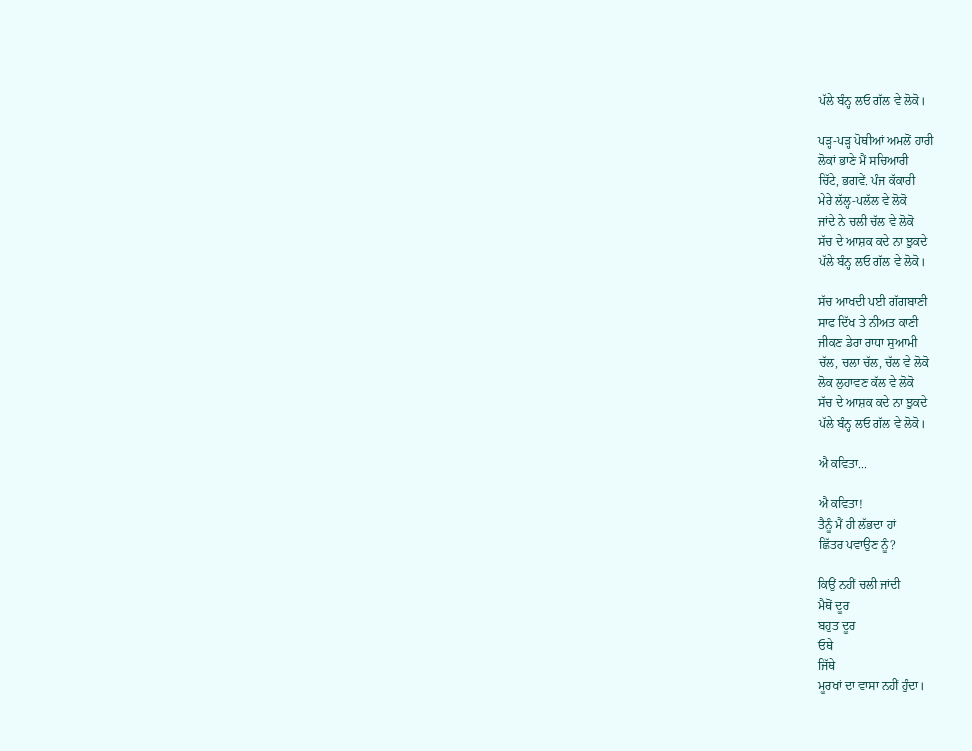ਪੱਲੇ ਬੰਨ੍ਹ ਲਓ ਗੱਲ ਵੇ ਲੋਕੋ।

ਪੜ੍ਹ-ਪੜ੍ਹ ਪੋਥੀਆਂ ਅਮਲੋਂ ਹਾਰੀ
ਲੋਕਾਂ ਭਾਣੇ ਮੈਂ ਸਚਿਆਰੀ
ਚਿੱਟੇ, ਭਗਵੇਂ. ਪੰਜ ਕੱਕਾਰੀ
ਮੇਰੇ ਲੱਲ੍ਹ-ਪਲੱਲ ਵੇ ਲੋਕੋ
ਜਾਂਦੇ ਨੇ ਚਲੀ ਚੱਲ ਵੇ ਲੋਕੋ
ਸੱਚ ਦੇ ਆਸ਼ਕ ਕਦੇ ਨਾ ਝੁਕਦੇ
ਪੱਲੇ ਬੰਨ੍ਹ ਲਓ ਗੱਲ ਵੇ ਲੋਕੋ।

ਸੱਚ ਆਖਦੀ ਪਈ ਗੱਗਬਾਣੀ
ਸਾਫ ਦਿੱਖ ਤੇ ਨੀਅਤ ਕਾਣੀ
ਜੀਕਣ ਡੇਰਾ ਰਾਧਾ ਸੁਆਮੀ
ਚੱਲ, ਚਲਾ ਚੱਲ, ਚੱਲ ਵੇ ਲੋਕੋ
ਲੋਕ ਲੁਹਾਵਣ ਕੱਲ ਵੇ ਲੋਕੋ
ਸੱਚ ਦੇ ਆਸ਼ਕ ਕਦੇ ਨਾ ਝੁਕਦੇ
ਪੱਲੇ ਬੰਨ੍ਹ ਲਓ ਗੱਲ ਵੇ ਲੋਕੋ।

ਐ ਕਵਿਤਾ...

ਐ ਕਵਿਤਾ!
ਤੈਨੂੰ ਮੈਂ ਹੀ ਲੱਭਦਾ ਹਾਂ
ਛਿੱਤਰ ਪਵਾਉਣ ਨੂੰ?

ਕਿਉਂ ਨਹੀਂ ਚਲੀ ਜਾਂਦੀ
ਮੈਥੋਂ ਦੂਰ
ਬਹੁਤ ਦੂਰ
ਓਥੇ
ਜਿੱਥੇ
ਮੂਰਖਾਂ ਦਾ ਵਾਸਾ ਨਹੀਂ ਹੁੰਦਾ।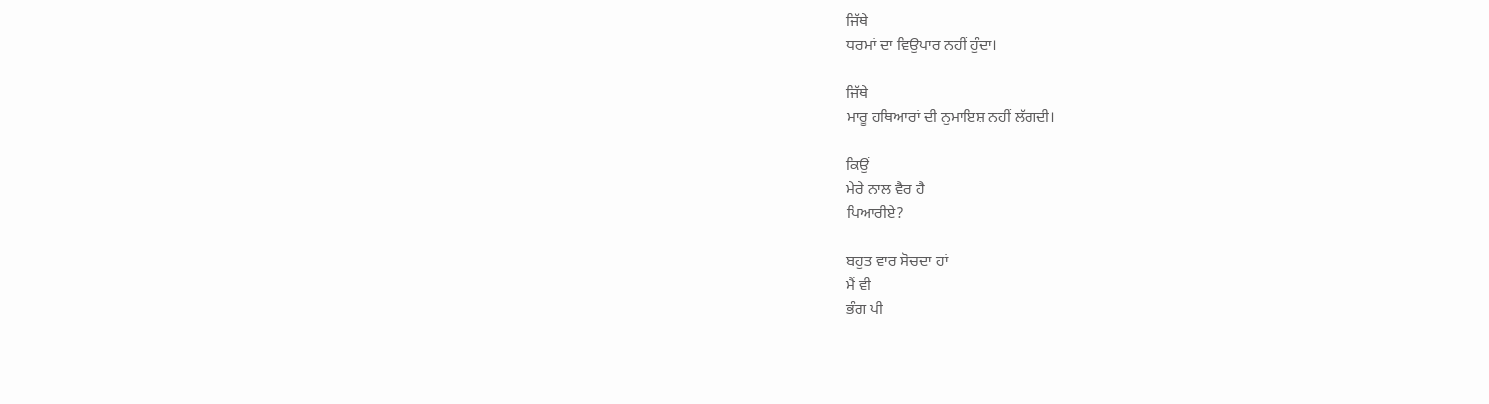ਜਿੱਥੇ
ਧਰਮਾਂ ਦਾ ਵਿਉਪਾਰ ਨਹੀਂ ਹੁੰਦਾ।

ਜਿੱਥੇ
ਮਾਰੂ ਹਥਿਆਰਾਂ ਦੀ ਨੁਮਾਇਸ਼ ਨਹੀਂ ਲੱਗਦੀ।

ਕਿਉਂ
ਮੇਰੇ ਨਾਲ ਵੈਰ ਹੈ
ਪਿਆਰੀਏ?

ਬਹੁਤ ਵਾਰ ਸੋਚਦਾ ਹਾਂ
ਮੈਂ ਵੀ
ਭੰਗ ਪੀ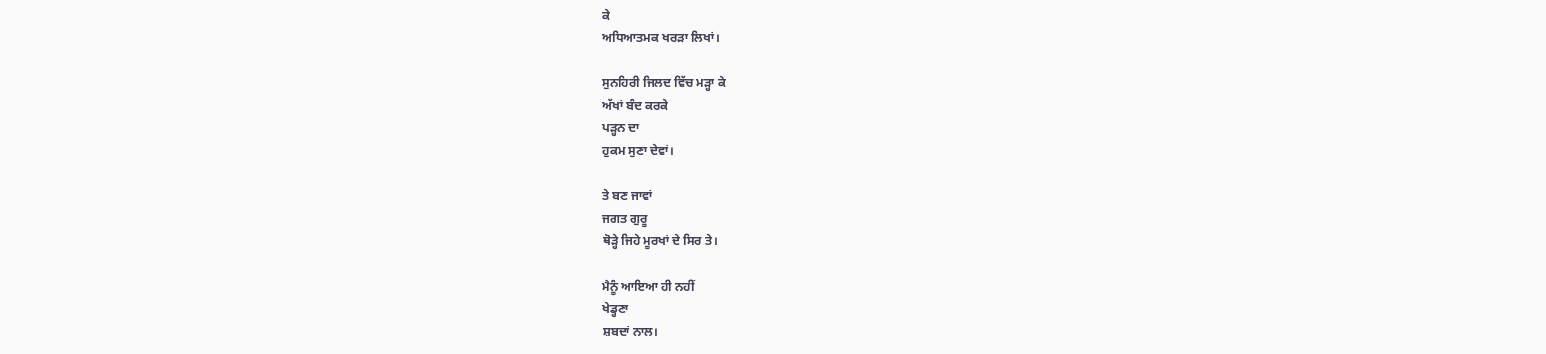ਕੇ
ਅਧਿਆਤਮਕ ਖਰੜਾ ਲਿਖਾਂ।

ਸੁਨਹਿਰੀ ਜਿਲਦ ਵਿੱਚ ਮੜ੍ਹਾ ਕੇ
ਅੱਖਾਂ ਬੰਦ ਕਰਕੇ
ਪੜ੍ਹਨ ਦਾ
ਹੁਕਮ ਸੁਣਾ ਦੇਵਾਂ।

ਤੇ ਬਣ ਜਾਵਾਂ
ਜਗਤ ਗੁਰੂ
ਥੋੜ੍ਹੇ ਜਿਹੇ ਮੂਰਖਾਂ ਦੇ ਸਿਰ ਤੇ।

ਮੈਨੂੰ ਆਇਆ ਹੀ ਨਹੀਂ
ਖੇਡ੍ਹਣਾ
ਸ਼ਬਦਾਂ ਨਾਲ।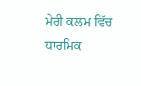ਮੇਰੀ ਕਲਮ ਵਿੱਚ
ਧਾਰਮਿਕ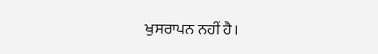ਖੁਸਰਾਪਨ ਨਹੀਂ ਹੈ।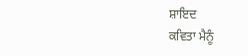ਸ਼ਾਇਦ
ਕਵਿਤਾ ਮੈਨੂੰ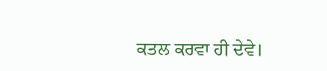ਕਤਲ ਕਰਵਾ ਹੀ ਦੇਵੇ।